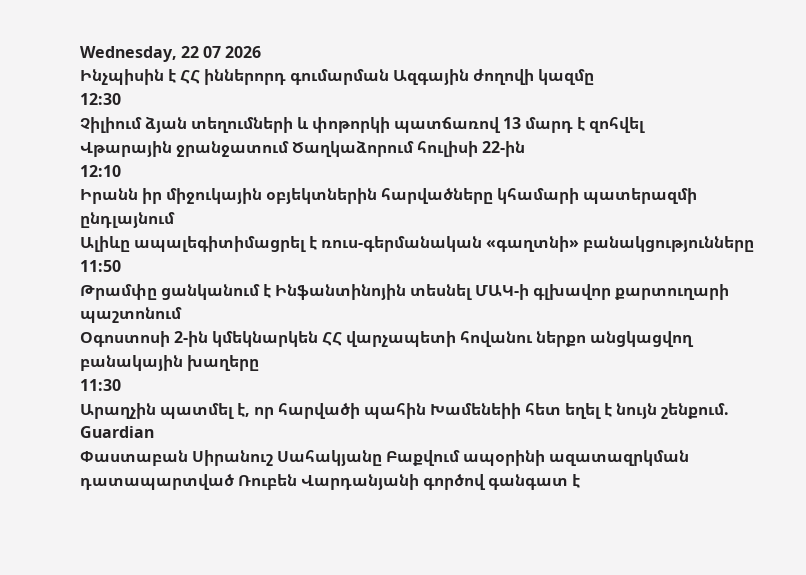Wednesday, 22 07 2026
Ինչպիսին է ՀՀ իններորդ գումարման Ազգային ժողովի կազմը
12:30
Չիլիում ձյան տեղումների և փոթորկի պատճառով 13 մարդ է զոհվել
Վթարային ջրանջատում Ծաղկաձորում հուլիսի 22-ին
12:10
Իրանն իր միջուկային օբյեկտներին հարվածները կհամարի պատերազմի ընդլայնում
Ալիևը ապալեգիտիմացրել է ռուս-գերմանական «գաղտնի» բանակցությունները
11:50
Թրամփը ցանկանում է Ինֆանտինոյին տեսնել ՄԱԿ-ի գլխավոր քարտուղարի պաշտոնում
Օգոստոսի 2-ին կմեկնարկեն ՀՀ վարչապետի հովանու ներքո անցկացվող բանակային խաղերը
11:30
Արաղչին պատմել է, որ հարվածի պահին Խամենեիի հետ եղել է նույն շենքում. Guardian
Փաստաբան Սիրանուշ Սահակյանը Բաքվում ապօրինի ազատազրկման դատապարտված Ռուբեն Վարդանյանի գործով գանգատ է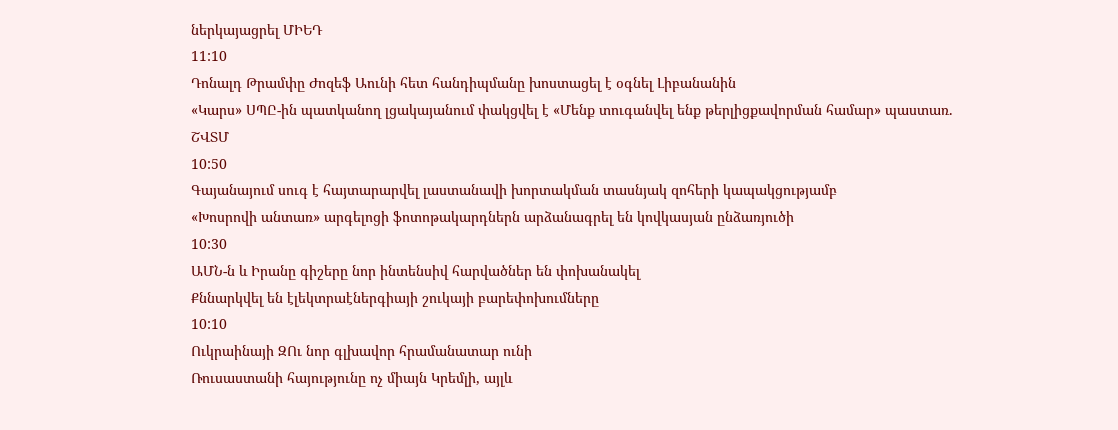ներկայացրել ՄԻԵԴ
11:10
Դոնալդ Թրամփը Ժոզեֆ Աունի հետ հանդիպմանը խոստացել է օգնել Լիբանանին
«Կարս» ՍՊԸ-ին պատկանող լցակայանում փակցվել է «Մենք տուգանվել ենք թերլիցքավորման համար» պաստառ. ՇՎՏՄ
10:50
Գայանայում սուգ է հայտարարվել լաստանավի խորտակման տասնյակ զոհերի կապակցությամբ
«Խոսրովի անտառ» արգելոցի ֆոտոթակարդներն արձանագրել են կովկասյան ընձառյուծի
10:30
ԱՄՆ-ն և Իրանը գիշերը նոր ինտենսիվ հարվածներ են փոխանակել
Քննարկվել են էլեկտրաէներգիայի շուկայի բարեփոխումները
10:10
Ուկրաինայի ԶՈւ նոր գլխավոր հրամանատար ունի
Ռուսաստանի հայությունը ոչ միայն Կրեմլի, այլև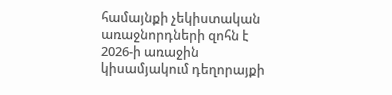համայնքի չեկիստական առաջնորդների զոհն է
2026-ի առաջին կիսամյակում դեղորայքի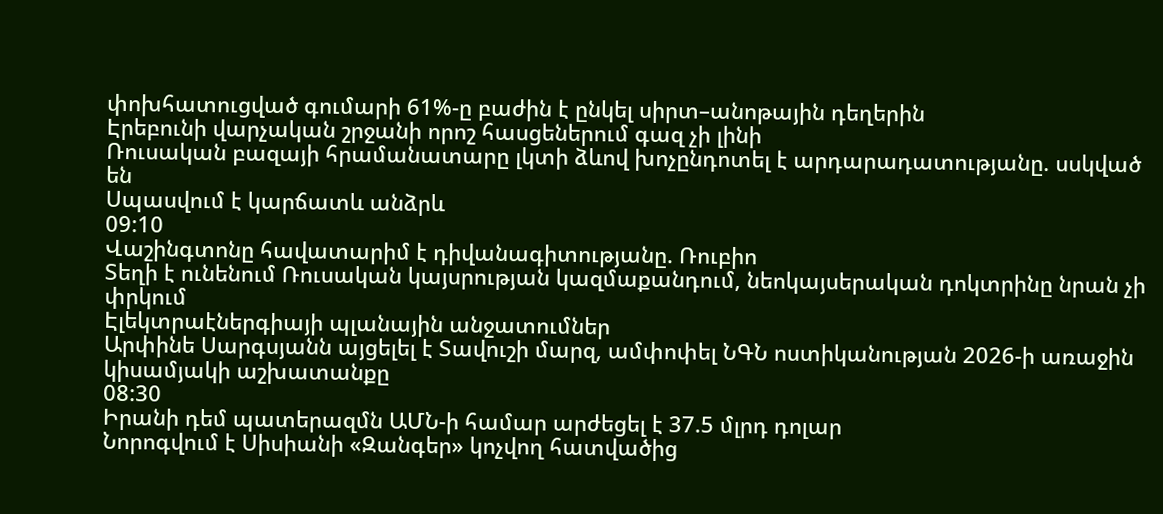փոխհատուցված գումարի 61%-ը բաժին է ընկել սիրտ–անոթային դեղերին
Էրեբունի վարչական շրջանի որոշ հասցեներում գազ չի լինի
Ռուսական բազայի հրամանատարը լկտի ձևով խոչընդոտել է արդարադատությանը. սսկված են
Սպասվում է կարճատև անձրև
09:10
Վաշինգտոնը հավատարիմ է դիվանագիտությանը. Ռուբիո
Տեղի է ունենում Ռուսական կայսրության կազմաքանդում, նեոկայսերական դոկտրինը նրան չի փրկում
Էլեկտրաէներգիայի պլանային անջատումներ
Արփինե Սարգսյանն այցելել է Տավուշի մարզ, ամփոփել ՆԳՆ ոստիկանության 2026-ի առաջին կիսամյակի աշխատանքը
08:30
Իրանի դեմ պատերազմն ԱՄՆ-ի համար արժեցել է 37.5 մլրդ դոլար
Նորոգվում է Սիսիանի «Զանգեր» կոչվող հատվածից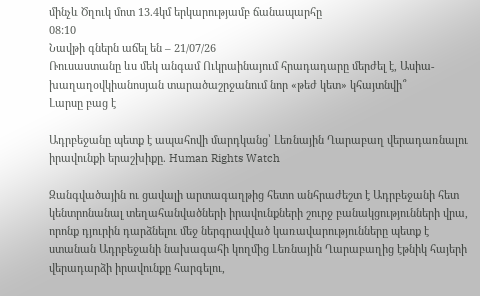մինչև Ծղուկ մոտ 13.4կմ երկարությամբ ճանապարհը
08:10
Նավթի գներն աճել են – 21/07/26
Ռուսաստանը ևս մեկ անգամ Ուկրաինայում հրադադարը մերժել է, Ասիա-խաղաղօվկիանոսյան տարածաշրջանում նոր «թեժ կետ» կհայտնվի՞
Լարսը բաց է

Ադրբեջանը պետք է ապահովի մարդկանց՝ Լեռնային Ղարաբաղ վերադառնալու իրավունքի երաշխիքը. Human Rights Watch

Զանգվածային ու ցավալի արտագաղթից հետո անհրաժեշտ է Ադրբեջանի հետ կենտրոնանալ տեղահանվածների իրավունքների շուրջ բանակցությունների վրա, որոնք դյուրին դարձնելու մեջ ներգրավված կառավարությունները պետք է ստանան Ադրբեջանի նախագահի կողմից Լեռնային Ղարաբաղից էթնիկ հայերի վերադարձի իրավունքը հարգելու,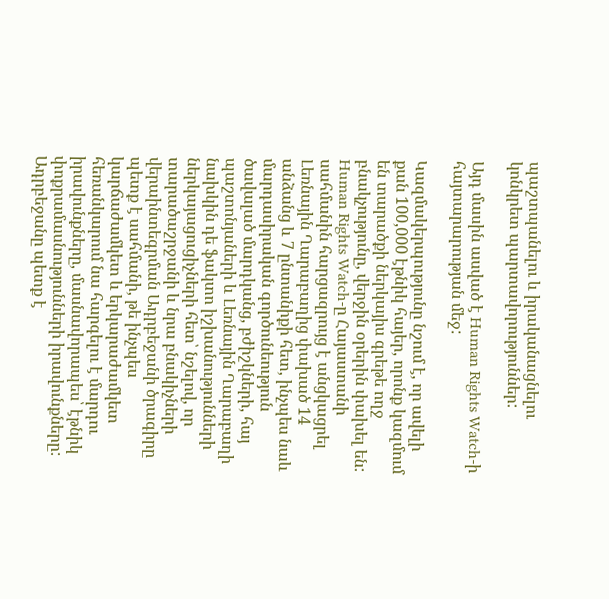պաշտպանելու և իրականացնելու կոնկրետ պարտավորություններ:

Այդ մասին ասված է Human Rights Watch-ի հայտարարության մեջ:

Կազմակերպությունը նշում է, որ ավելի քան 100,000 էթնիկ հայեր, որոնք կազմում են տարածքի ներկայիս գրեթե ողջ բնակչությունը, վերջին օրերին փախել են: Human Rights Watch-ը Հայաստանի սահմանին հարցազրույց է անցկացրել Լեռնային Ղարաբաղից փախած 14 անձանց և 7 ընտանիքի հետ, ինչպես նաև մարդասիրական գործունեություն ծավալած մարդկանց, բժիշկների, հայ պաշտոնյաների և Լեռնային Ղարաբաղի նախկին դե ֆակտո իշխանությունների ներկայացուցիչների հետ՝ նշելով, որ տարածաշրջանի և նրա բնակիչների վերաինտեգրման Ադրբեջանի ծրագիրը պետք է սահմանի, թե ինչպես կարճաժամկետ և երկարաժամկետ հեռանկարում նա հարգելու է մարդու իրավունքները, մասնավորապես՝ էթնիկ փոքրամասնությունների իրավունքները: Ադրբեջանը պետք է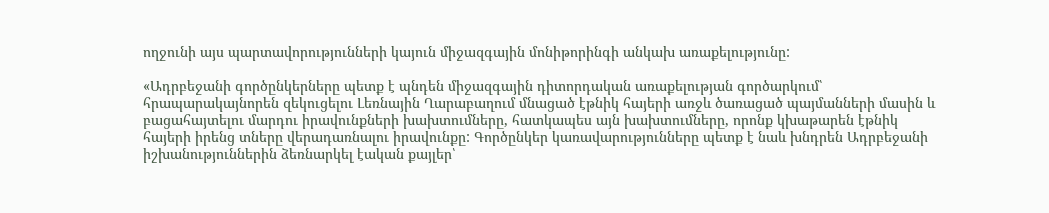ողջունի այս պարտավորությունների կայուն միջազգային մոնիթորինգի անկախ առաքելությունը:

«Ադրբեջանի գործընկերները պետք է պնդեն միջազգային դիտորդական առաքելության գործարկում՝ հրապարակայնորեն զեկուցելու Լեռնային Ղարաբաղում մնացած էթնիկ հայերի առջև ծառացած պայմանների մասին և բացահայտելու մարդու իրավունքների խախտումները, հատկապես այն խախտումները, որոնք կխաթարեն էթնիկ հայերի իրենց տները վերադառնալու իրավունքը: Գործընկեր կառավարությունները պետք է նաև խնդրեն Ադրբեջանի իշխանություններին ձեռնարկել էական քայլեր՝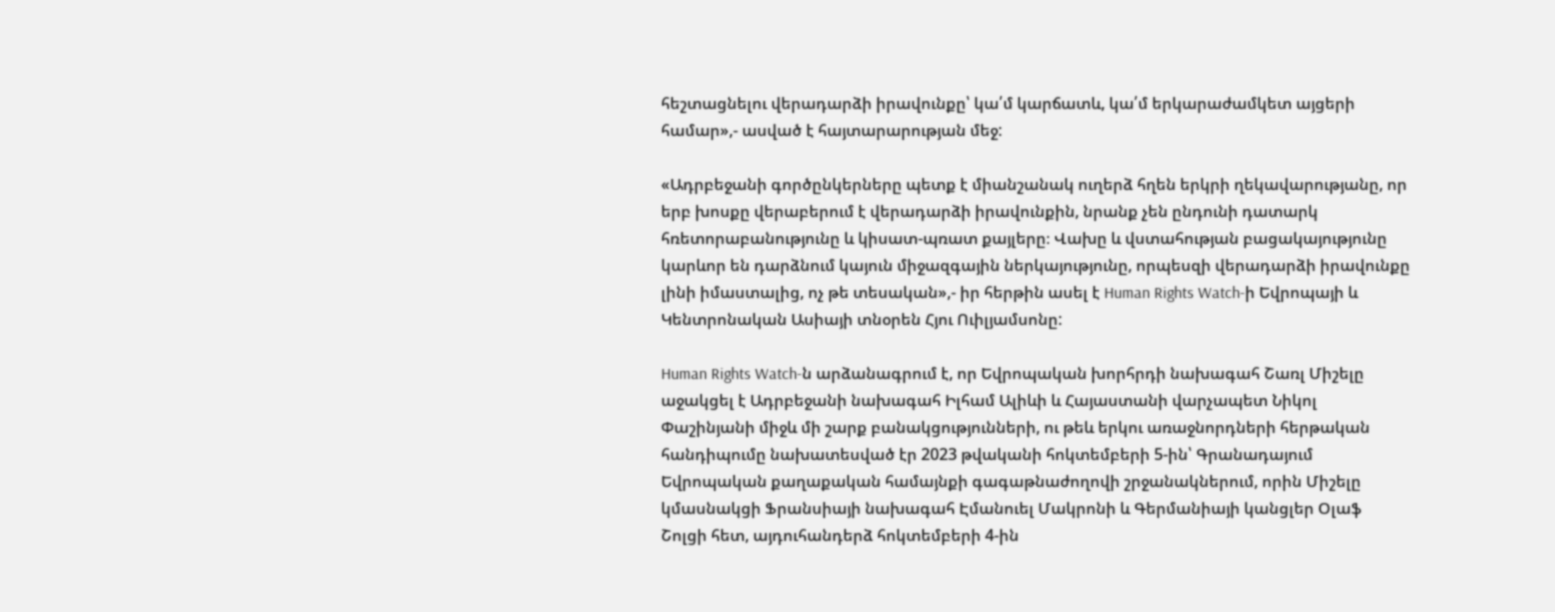հեշտացնելու վերադարձի իրավունքը՝ կա՛մ կարճատև, կա՛մ երկարաժամկետ այցերի համար»,- ասված է հայտարարության մեջ:

«Ադրբեջանի գործընկերները պետք է միանշանակ ուղերձ հղեն երկրի ղեկավարությանը, որ երբ խոսքը վերաբերում է վերադարձի իրավունքին, նրանք չեն ընդունի դատարկ հռետորաբանությունը և կիսատ-պռատ քայլերը։ Վախը և վստահության բացակայությունը կարևոր են դարձնում կայուն միջազգային ներկայությունը, որպեսզի վերադարձի իրավունքը լինի իմաստալից, ոչ թե տեսական»,- իր հերթին ասել է Human Rights Watch-ի Եվրոպայի և Կենտրոնական Ասիայի տնօրեն Հյու Ուիլյամսոնը:

Human Rights Watch-ն արձանագրում է, որ Եվրոպական խորհրդի նախագահ Շառլ Միշելը աջակցել է Ադրբեջանի նախագահ Իլհամ Ալիևի և Հայաստանի վարչապետ Նիկոլ Փաշինյանի միջև մի շարք բանակցությունների, ու թեև երկու առաջնորդների հերթական հանդիպումը նախատեսված էր 2023 թվականի հոկտեմբերի 5-ին՝ Գրանադայում Եվրոպական քաղաքական համայնքի գագաթնաժողովի շրջանակներում, որին Միշելը կմասնակցի Ֆրանսիայի նախագահ Էմանուել Մակրոնի և Գերմանիայի կանցլեր Օլաֆ Շոլցի հետ, այդուհանդերձ հոկտեմբերի 4-ին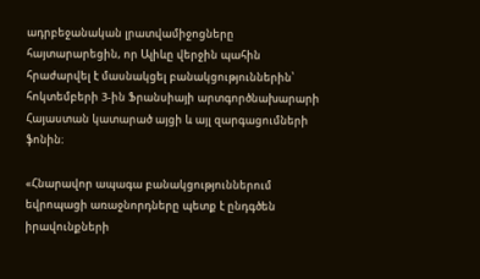ադրբեջանական լրատվամիջոցները հայտարարեցին, որ Ալիևը վերջին պահին հրաժարվել է մասնակցել բանակցություններին՝ հոկտեմբերի 3-ին Ֆրանսիայի արտգործնախարարի Հայաստան կատարած այցի և այլ զարգացումների ֆոնին։

«Հնարավոր ապագա բանակցություններում եվրոպացի առաջնորդները պետք է ընդգծեն իրավունքների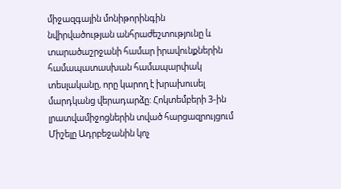միջազգային մոնիթորինգին նվիրվածության անհրաժեշտությունը և տարածաշրջանի համար իրավունքներին համապատասխան համապարփակ տեսլականը, որը կարող է խրախուսել մարդկանց վերադարձը: Հոկտեմբերի 3-ին լրատվամիջոցներին տված հարցազրույցում Միշելը Ադրբեջանին կոչ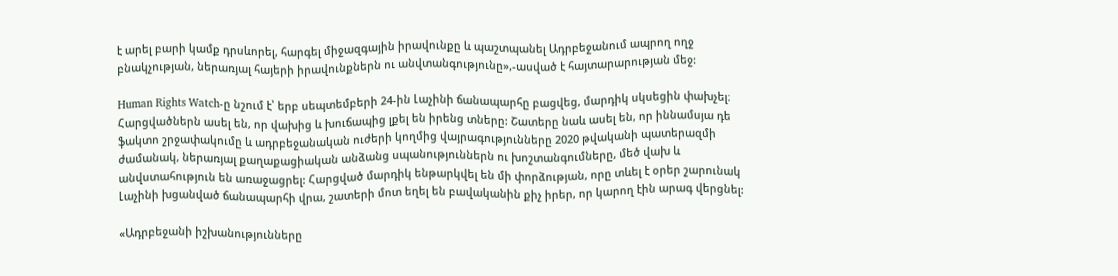է արել բարի կամք դրսևորել, հարգել միջազգային իրավունքը և պաշտպանել Ադրբեջանում ապրող ողջ բնակչության, ներառյալ հայերի իրավունքներն ու անվտանգությունը»,-ասված է հայտարարության մեջ:

Human Rights Watch-ը նշում է՝ երբ սեպտեմբերի 24-ին Լաչինի ճանապարհը բացվեց, մարդիկ սկսեցին փախչել։ Հարցվածներն ասել են, որ վախից և խուճապից լքել են իրենց տները: Շատերը նաև ասել են, որ իննամսյա դե ֆակտո շրջափակումը և ադրբեջանական ուժերի կողմից վայրագությունները 2020 թվականի պատերազմի ժամանակ, ներառյալ քաղաքացիական անձանց սպանություններն ու խոշտանգումները, մեծ վախ և անվստահություն են առաջացրել: Հարցված մարդիկ ենթարկվել են մի փորձության, որը տևել է օրեր շարունակ Լաչինի խցանված ճանապարհի վրա, շատերի մոտ եղել են բավականին քիչ իրեր, որ կարող էին արագ վերցնել:

«Ադրբեջանի իշխանությունները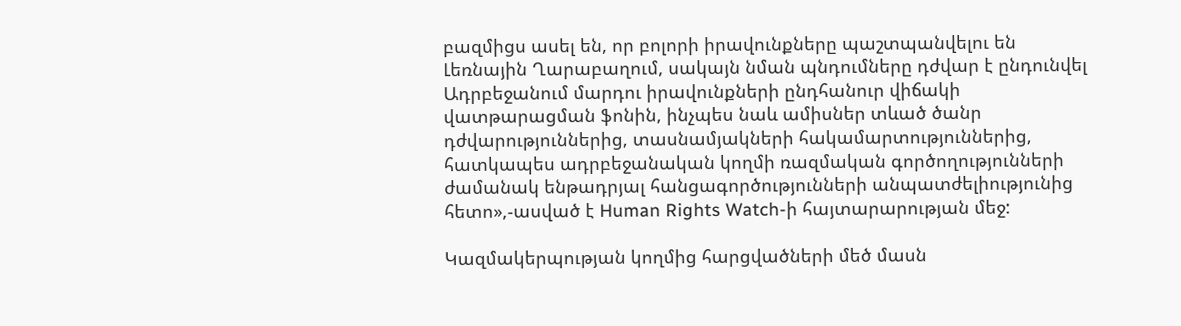բազմիցս ասել են, որ բոլորի իրավունքները պաշտպանվելու են Լեռնային Ղարաբաղում, սակայն նման պնդումները դժվար է ընդունվել Ադրբեջանում մարդու իրավունքների ընդհանուր վիճակի վատթարացման ֆոնին, ինչպես նաև ամիսներ տևած ծանր դժվարություններից, տասնամյակների հակամարտություններից, հատկապես ադրբեջանական կողմի ռազմական գործողությունների ժամանակ ենթադրյալ հանցագործությունների անպատժելիությունից հետո»,-ասված է Human Rights Watch-ի հայտարարության մեջ:

Կազմակերպության կողմից հարցվածների մեծ մասն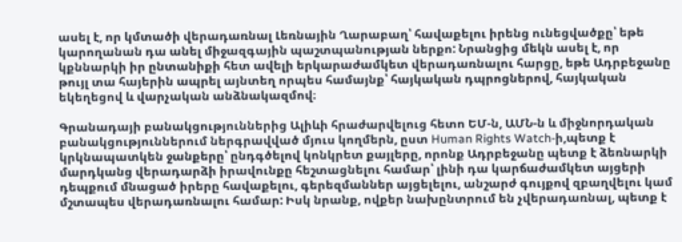ասել է, որ կմտածի վերադառնալ Լեռնային Ղարաբաղ՝ հավաքելու իրենց ունեցվածքը՝ եթե կարողանան դա անել միջազգային պաշտպանության ներքո: Նրանցից մեկն ասել է, որ կքննարկի իր ընտանիքի հետ ավելի երկարաժամկետ վերադառնալու հարցը, եթե Ադրբեջանը թույլ տա հայերին ապրել այնտեղ որպես համայնք՝ հայկական դպրոցներով, հայկական եկեղեցով և վարչական անձնակազմով։

Գրանադայի բանակցություններից Ալիևի հրաժարվելուց հետո ԵՄ-ն, ԱՄՆ-ն և միջնորդական բանակցություններում ներգրավված մյուս կողմերն, ըստ Human Rights Watch-ի,պետք է կրկնապատկեն ջանքերը՝ ընդգծելով կոնկրետ քայլերը, որոնք Ադրբեջանը պետք է ձեռնարկի մարդկանց վերադարձի իրավունքը հեշտացնելու համար՝ լինի դա կարճաժամկետ այցերի դեպքում մնացած իրերը հավաքելու, գերեզմաններ այցելելու, անշարժ գույքով զբաղվելու կամ մշտապես վերադառնալու համար: Իսկ նրանք, ովքեր նախընտրում են չվերադառնալ, պետք է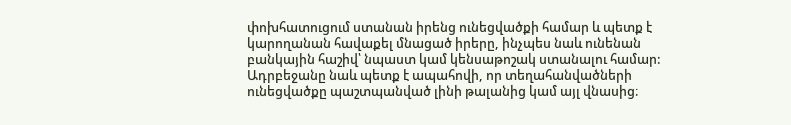փոխհատուցում ստանան իրենց ունեցվածքի համար և պետք է կարողանան հավաքել մնացած իրերը, ինչպես նաև ունենան բանկային հաշիվ՝ նպաստ կամ կենսաթոշակ ստանալու համար: Ադրբեջանը նաև պետք է ապահովի, որ տեղահանվածների ունեցվածքը պաշտպանված լինի թալանից կամ այլ վնասից։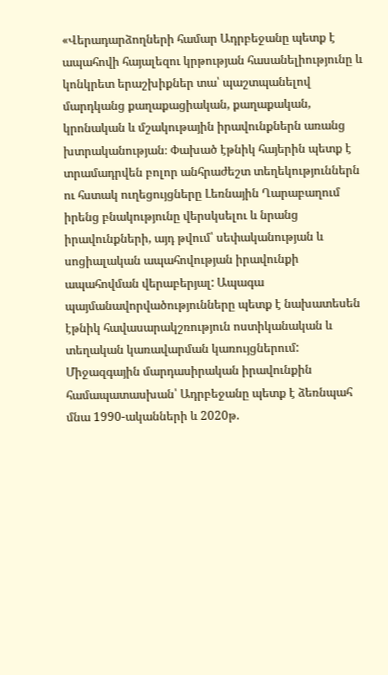«Վերադարձողների համար Ադրբեջանը պետք է ապահովի հայալեզու կրթության հասանելիությունը և կոնկրետ երաշխիքներ տա՝ պաշտպանելով մարդկանց քաղաքացիական, քաղաքական, կրոնական և մշակութային իրավունքներն առանց խտրականության։ Փախած էթնիկ հայերին պետք է տրամադրվեն բոլոր անհրաժեշտ տեղեկություններն ու հստակ ուղեցույցները Լեռնային Ղարաբաղում իրենց բնակությունը վերսկսելու և նրանց իրավունքների, այդ թվում՝ սեփականության և սոցիալական ապահովության իրավունքի ապահովման վերաբերյալ: Ապագա պայմանավորվածությունները պետք է նախատեսեն էթնիկ հավասարակշռություն ոստիկանական և տեղական կառավարման կառույցներում: Միջազգային մարդասիրական իրավունքին համապատասխան՝ Ադրբեջանը պետք է ձեռնպահ մնա 1990-ականների և 2020թ.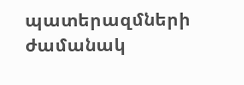պատերազմների ժամանակ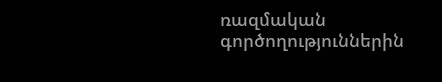ռազմական գործողություններին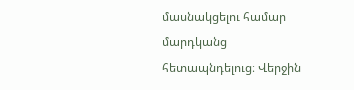մասնակցելու համար մարդկանց հետապնդելուց։ Վերջին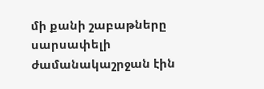մի քանի շաբաթները սարսափելի ժամանակաշրջան էին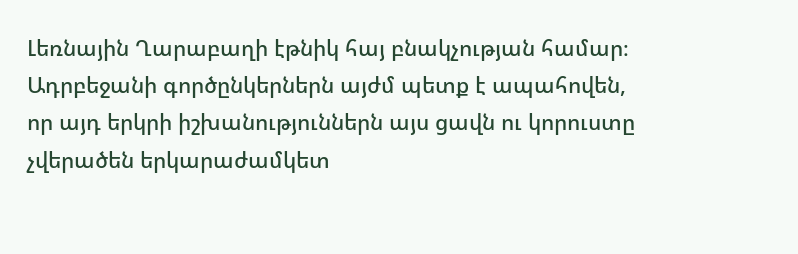Լեռնային Ղարաբաղի էթնիկ հայ բնակչության համար։ Ադրբեջանի գործընկերներն այժմ պետք է ապահովեն, որ այդ երկրի իշխանություններն այս ցավն ու կորուստը չվերածեն երկարաժամկետ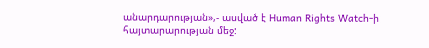անարդարության»,- ասված է Human Rights Watch-ի հայտարարության մեջ: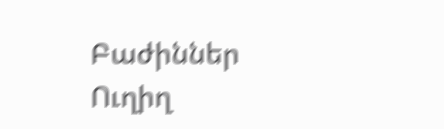Բաժիններ
Ուղիղ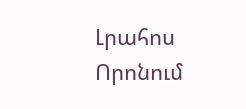Լրահոս
Որոնում